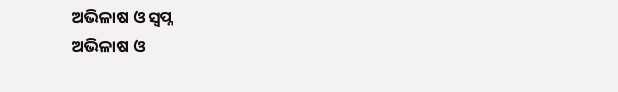ଅଭିଳାଷ ଓ ସ୍ୱପ୍ନ
ଅଭିଳାଷ ଓ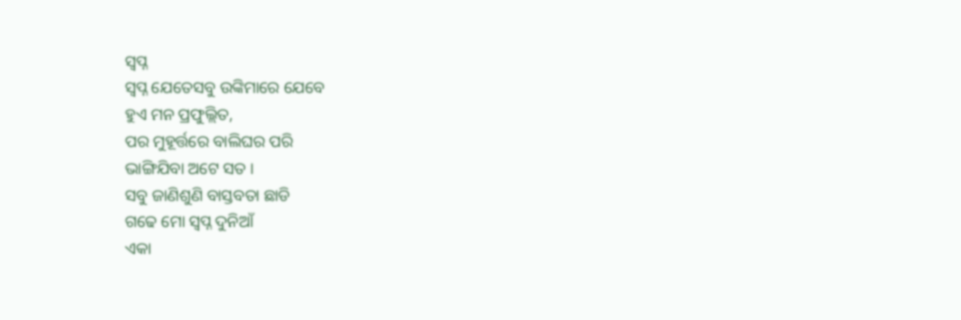ସ୍ୱପ୍ନ
ସ୍ୱପ୍ନ ଯେତେସବୁ ଉଙ୍କିମାରେ ଯେବେ
ହୁଏ ମନ ପ୍ରଫୁଲ୍ଲିତ,
ପର ମୁହୂର୍ତ୍ତରେ ବାଲିଘର ପରି
ଭାଙ୍ଗିଯିବା ଅଟେ ସତ ।
ସବୁ ଜାଣିଶୁଣି ବାସ୍ତବତା ଛାଡି
ଗଢେ ମୋ ସ୍ୱପ୍ନ ଦୁନିଆଁ
ଏକା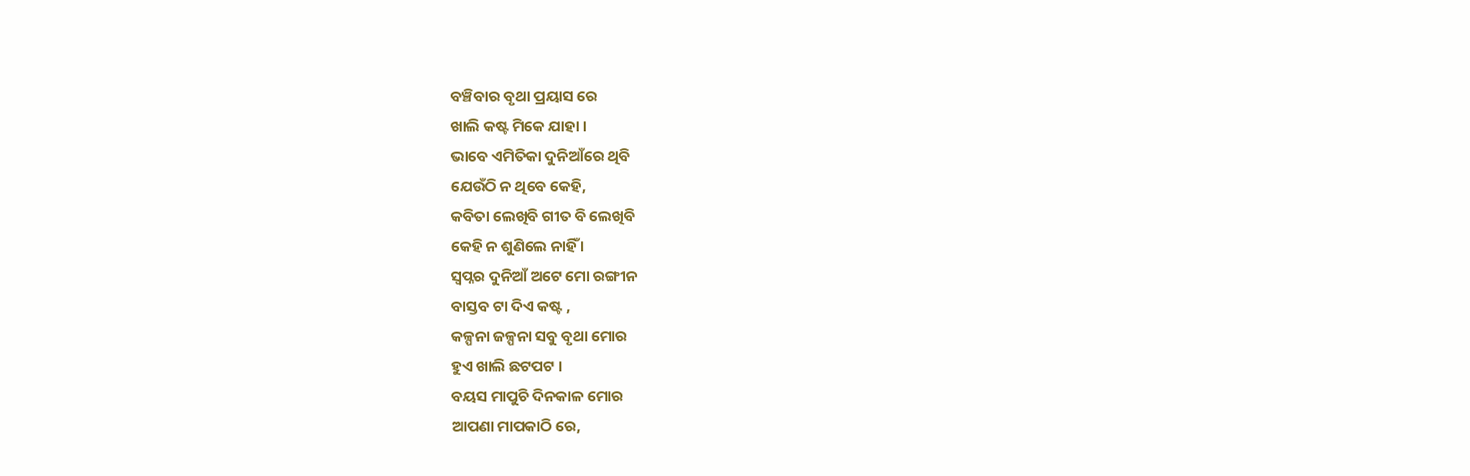ବଞ୍ଚିବାର ବୃଥା ପ୍ରୟାସ ରେ
ଖାଲି କଷ୍ଟ ମିକେ ଯାହା ।
ଭାବେ ଏମିତିକା ଦୁନିଆଁରେ ଥିବି
ଯେଉଁଠି ନ ଥିବେ କେହି,
କବିତା ଲେଖିବି ଗୀତ ବି ଲେଖିବି
କେହି ନ ଶୁଣିଲେ ନାହିଁ ।
ସ୍ବପ୍ନର ଦୁନିଆଁ ଅଟେ ମୋ ରଙ୍ଗୀନ
ବାସ୍ତବ ଟା ଦିଏ କଷ୍ଟ ,
କଳ୍ପନା ଜଳ୍ପନା ସବୁ ବୃଥା ମୋର
ହୁଏ ଖାଲି ଛଟପଟ ।
ବୟସ ମାପୁଚି ଦିନକାଳ ମୋର
ଆପଣା ମାପକାଠି ରେ,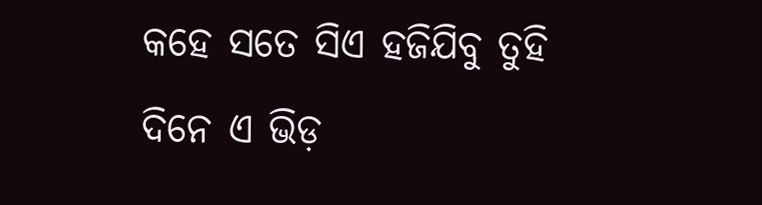କହେ ସତେ ସିଏ ହଜିଯିବୁ ତୁହି
ଦିନେ ଏ ଭିଡ଼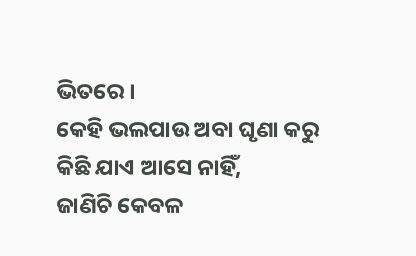ଭିତରେ ।
କେହି ଭଲପାଉ ଅବା ଘୃଣା କରୁ
କିଛି ଯାଏ ଆସେ ନାହିଁ,
ଜାଣିଚି କେବଳ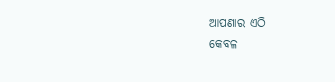ଆପଣାର ଏଠି
କେବଳ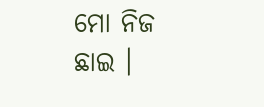ମୋ ନିଜ ଛାଇ ।